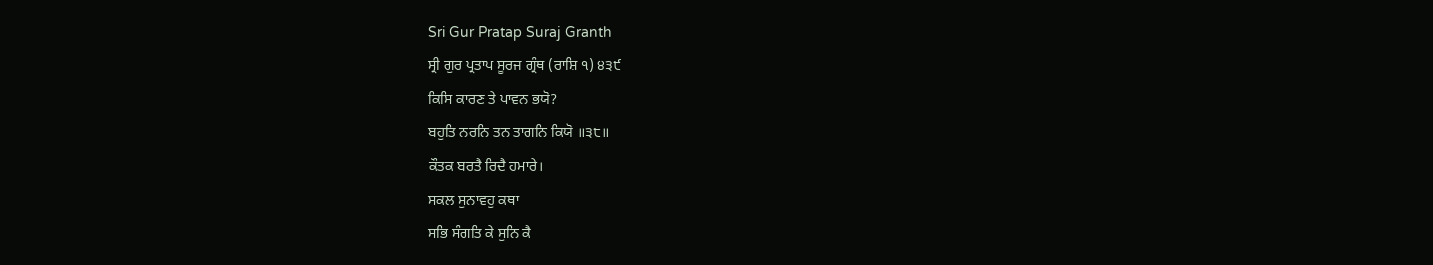Sri Gur Pratap Suraj Granth
ਸ੍ਰੀ ਗੁਰ ਪ੍ਰਤਾਪ ਸੂਰਜ ਗ੍ਰੰਥ (ਰਾਸ਼ਿ ੧) ੪੩੯
ਕਿਸਿ ਕਾਰਣ ਤੇ ਪਾਵਨ ਭਯੋ?
ਬਹੁਤਿ ਨਰਨਿ ਤਨ ਤਾਗਨਿ ਕਿਯੋ ॥੩੮॥
ਕੌਤਕ ਬਰਤੈ ਰਿਦੈ ਹਮਾਰੇ।
ਸਕਲ ਸੁਨਾਵਹੁ ਕਥਾ
ਸਭਿ ਸੰਗਤਿ ਕੇ ਸੁਨਿ ਕੈ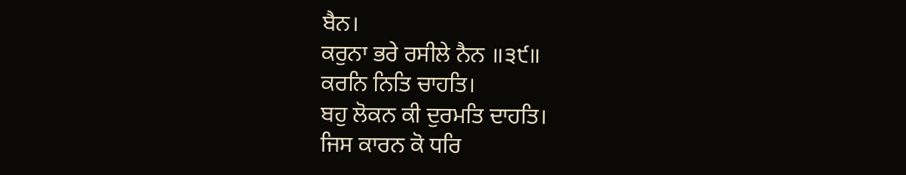ਬੈਨ।
ਕਰੁਨਾ ਭਰੇ ਰਸੀਲੇ ਨੈਨ ॥੩੯॥
ਕਰਨਿ ਨਿਤਿ ਚਾਹਤਿ।
ਬਹੁ ਲੋਕਨ ਕੀ ਦੁਰਮਤਿ ਦਾਹਤਿ।
ਜਿਸ ਕਾਰਨ ਕੋ ਧਰਿ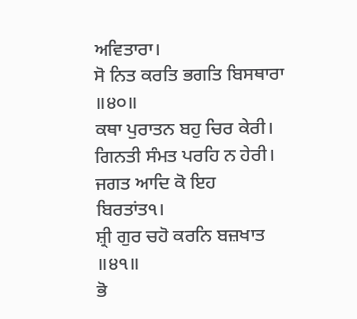ਅਵਿਤਾਰਾ।
ਸੋ ਨਿਤ ਕਰਤਿ ਭਗਤਿ ਬਿਸਥਾਰਾ ॥੪੦॥
ਕਥਾ ਪੁਰਾਤਨ ਬਹੁ ਚਿਰ ਕੇਰੀ।
ਗਿਨਤੀ ਸੰਮਤ ਪਰਹਿ ਨ ਹੇਰੀ।
ਜਗਤ ਆਦਿ ਕੋ ਇਹ ਬਿਰਤਾਂਤ੧।
ਸ਼੍ਰੀ ਗੁਰ ਚਹੋ ਕਰਨਿ ਬਜ਼ਖਾਤ ॥੪੧॥
ਭੋ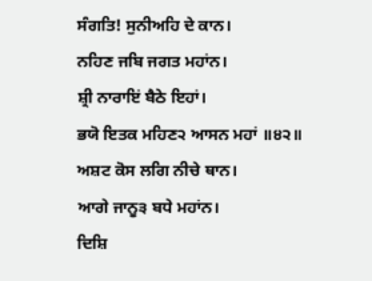ਸੰਗਤਿ! ਸੁਨੀਅਹਿ ਦੇ ਕਾਨ।
ਨਹਿਣ ਜਬਿ ਜਗਤ ਮਹਾਂਨ।
ਸ਼੍ਰੀ ਨਾਰਾਇਂ ਬੈਠੇ ਇਹਾਂ।
ਭਯੋ ਇਤਕ ਮਹਿਣ੨ ਆਸਨ ਮਹਾਂ ॥੪੨॥
ਅਸ਼ਟ ਕੋਸ ਲਗਿ ਨੀਚੇ ਥਾਨ।
ਆਗੇ ਜਾਨੂ੩ ਬਧੇ ਮਹਾਂਨ।
ਦਿਸ਼ਿ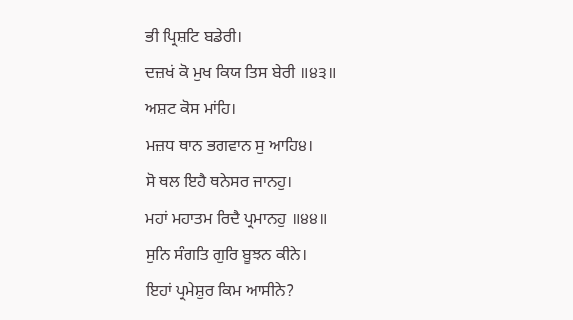ਭੀ ਪ੍ਰਿਸ਼ਟਿ ਬਡੇਰੀ।
ਦਜ਼ਖਂ ਕੋ ਮੁਖ ਕਿਯ ਤਿਸ ਬੇਰੀ ॥੪੩॥
ਅਸ਼ਟ ਕੋਸ ਮਾਂਹਿ।
ਮਜ਼ਧ ਥਾਨ ਭਗਵਾਨ ਸੁ ਆਹਿ੪।
ਸੋ ਥਲ ਇਹੈ ਥਨੇਸਰ ਜਾਨਹੁ।
ਮਹਾਂ ਮਹਾਤਮ ਰਿਦੈ ਪ੍ਰਮਾਨਹੁ ॥੪੪॥
ਸੁਨਿ ਸੰਗਤਿ ਗੁਰਿ ਬੂਝਨ ਕੀਨੇ।
ਇਹਾਂ ਪ੍ਰਮੇਸ਼ੁਰ ਕਿਮ ਆਸੀਨੇ?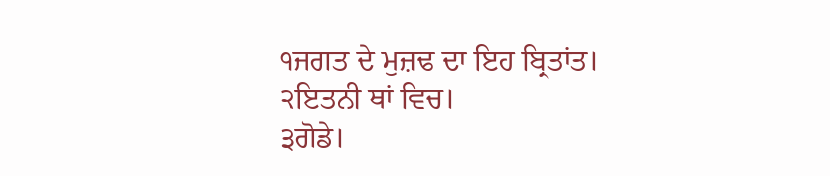੧ਜਗਤ ਦੇ ਮੁਜ਼ਢ ਦਾ ਇਹ ਬ੍ਰਿਤਾਂਤ।
੨ਇਤਨੀ ਥਾਂ ਵਿਚ।
੩ਗੋਡੇ।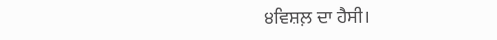੪ਵਿਸ਼ਲ਼ ਦਾ ਹੈਸੀ।